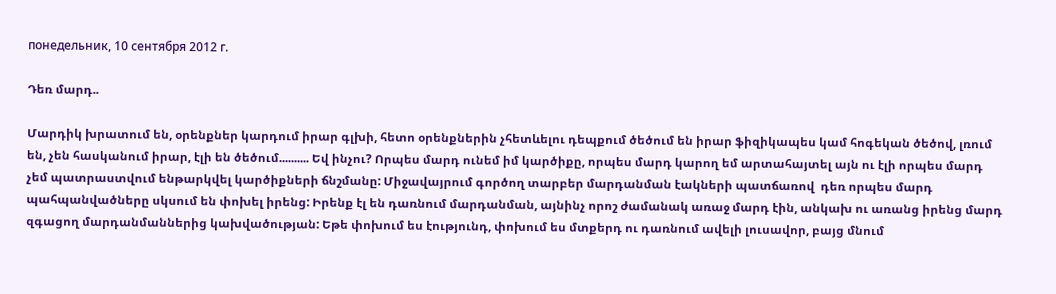понедельник, 10 сентября 2012 г.

Դեռ մարդ..

Մարդիկ խրատում են, օրենքներ կարդում իրար գլխի, հետո օրենքներին չհետևելու դեպքում ծեծում են իրար ֆիզիկապես կամ հոգեկան ծեծով, լռում են, չեն հասկանում իրար, էլի են ծեծում.......... Եվ ինչու? Որպես մարդ ունեմ իմ կարծիքը, որպես մարդ կարող եմ արտահայտել այն ու էլի որպես մարդ չեմ պատրաստվում ենթարկվել կարծիքների ճնշմանը: Միջավայրում գործող տարբեր մարդանման էակների պատճառով  դեռ որպես մարդ պահպանվածները սկսում են փոխել իրենց: Իրենք էլ են դառնում մարդանման, այնինչ որոշ ժամանակ առաջ մարդ էին, անկախ ու առանց իրենց մարդ զգացող մարդանմաններից կախվածության: Եթե փոխում ես էությունդ, փոխում ես մտքերդ ու դառնում ավելի լուսավոր, բայց մնում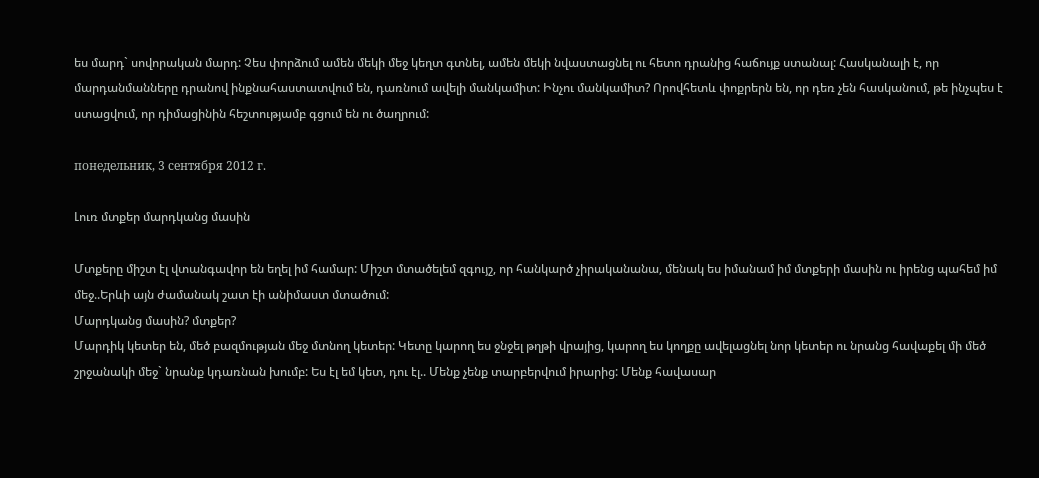ես մարդ` սովորական մարդ: Չես փորձում ամեն մեկի մեջ կեղտ գտնել, ամեն մեկի նվաստացնել ու հետո դրանից հաճույք ստանալ: Հասկանալի է, որ մարդանմանները դրանով ինքնահաստատվում են, դառնում ավելի մանկամիտ: Ինչու մանկամիտ? Որովհետև փոքրերն են, որ դեռ չեն հասկանում, թե ինչպես է ստացվում, որ դիմացինին հեշտությամբ գցում են ու ծաղրում:

понедельник, 3 сентября 2012 г.

Լուռ մտքեր մարդկանց մասին

Մտքերը միշտ էլ վտանգավոր են եղել իմ համար: Միշտ մտածելեմ զգույշ, որ հանկարծ չիրականանա, մենակ ես իմանամ իմ մտքերի մասին ու իրենց պահեմ իմ մեջ..Երևի այն ժամանակ շատ էի անիմաստ մտածում:
Մարդկանց մասին? մտքեր?
Մարդիկ կետեր են, մեծ բազմության մեջ մտնող կետեր: Կետը կարող ես ջնջել թղթի վրայից, կարող ես կողքը ավելացնել նոր կետեր ու նրանց հավաքել մի մեծ շրջանակի մեջ` նրանք կդառնան խումբ: Ես էլ եմ կետ, դու էլ.. Մենք չենք տարբերվում իրարից: Մենք հավասար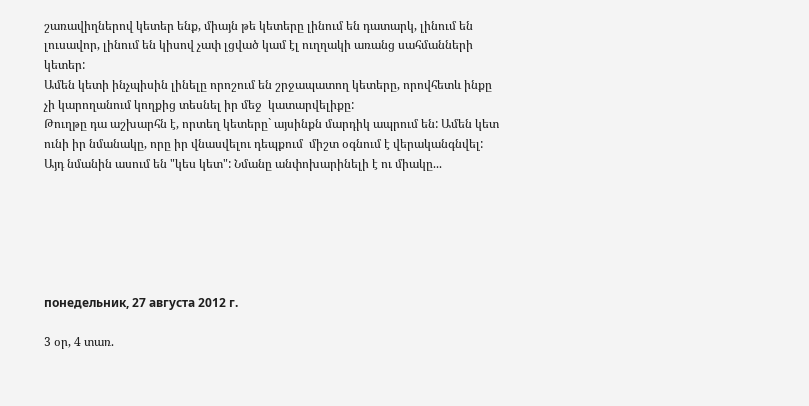շառավիղներով կետեր ենք, միայն թե կետերը լինում են դատարկ, լինում են լուսավոր, լինում են կիսով չափ լցված կամ էլ ուղղակի առանց սահմանների կետեր:
Ամեն կետի ինչպիսին լինելը որոշում են շրջապատող կետերը, որովհետև ինքը չի կարողանում կողքից տեսնել իր մեջ  կատարվելիքը:
Թուղթը դա աշխարհն է, որտեղ կետերը` այսինքն մարդիկ ապրում են: Ամեն կետ ունի իր նմանակը, որը իր վնասվելու դեպքում  միշտ օգնում է վերականգնվել: Այդ նմանին ասում են "կես կետ": Նմանը անփոխարինելի է ու միակը...






понедельник, 27 августа 2012 г.

3 օր, 4 տառ.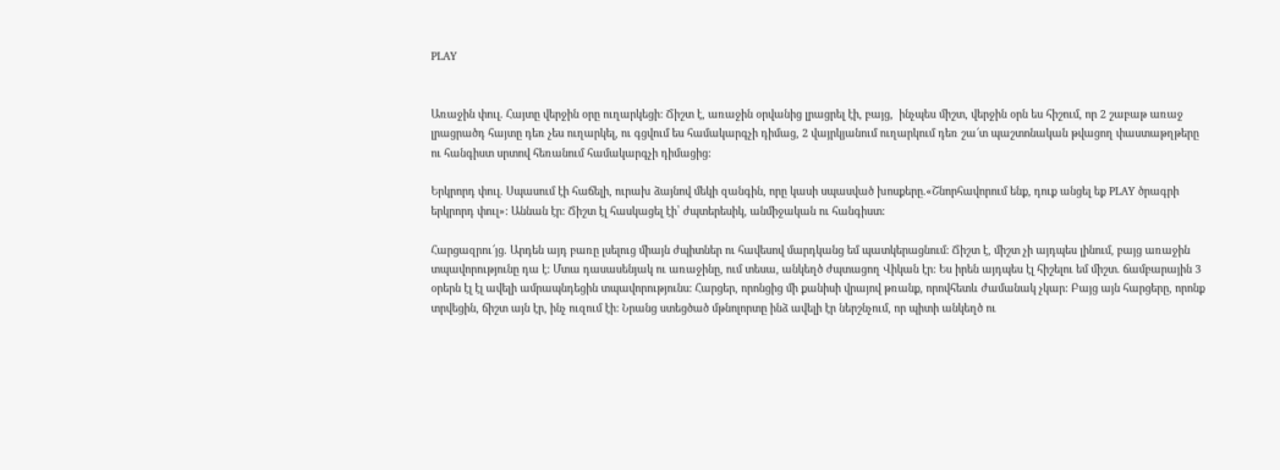PLAY


Առաջին փուլ. Հայտը վերջին օրը ուղարկեցի: Ճիշտ է, առաջին օրվանից լրացրել էի, բայց,  ինչպես միշտ, վերջին օրն ես հիշում, որ 2 շաբաթ առաջ լրացրածդ հայտը դեռ չես ուղարկել, ու գցվում ես համակարգչի դիմաց, 2 վայրկյանում ուղարկում դեռ շա՜տ պաշտոնական թվացող փաստաթղթերը ու հանգիստ սրտով հեռանում համակարգչի դիմացից:

Երկրորդ փուլ. Սպասում էի հաճելի, ուրախ ձայնով մեկի զանգին, որը կասի սպասված խոսքերը.«Շնորհավորում ենք, դուք անցել եք PLAY ծրագրի երկրորդ փուլ»: Աննան էր: Ճիշտ էլ հասկացել էի՝ ժպտերեսիկ, անմիջական ու հանգիստ:

Հարցազրու՜յց. Արդեն այդ բառը լսելուց միայն ժպիտներ ու հավեսով մարդկանց եմ պատկերացնում: Ճիշտ է, միշտ չի այդպես լինում, բայց առաջին տպավորությունը դա է: Մտա դասասենյակ ու առաջինը, ում տեսա, անկեղծ ժպտացող Վիկան էր: Ես իրեն այդպես էլ հիշելու եմ միշտ. ճամբարային 3 օրերն էլ էլ ավելի ամրապնդեցին տպավորությունս: Հարցեր, որոնցից մի քանիսի վրայով թռանք, որովհետև ժամանակ չկար: Բայց այն հարցերը, որոնք տրվեցին, ճիշտ այն էր, ինչ ուզում էի: Նրանց ստեցծած մթնոլորտը ինձ ավելի էր ներշնչում, որ պիտի անկեղծ ու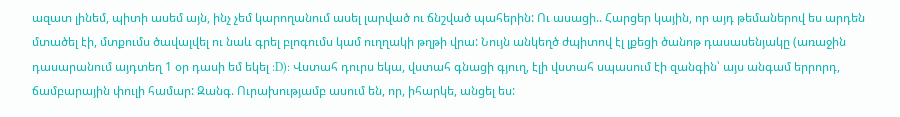ազատ լինեմ, պիտի ասեմ այն, ինչ չեմ կարողանում ասել լարված ու ճնշված պահերին: Ու ասացի.. Հարցեր կային, որ այդ թեմաներով ես արդեն մտածել էի, մտքումս ծավալվել ու նաև գրել բլոգումս կամ ուղղակի թղթի վրա: Նույն անկեղծ ժպիտով էլ լքեցի ծանոթ դասասենյակը (առաջին դասարանում այդտեղ 1 օր դասի եմ եկել :D): Վստահ դուրս եկա, վստահ գնացի գյուղ, էլի վստահ սպասում էի զանգին՝ այս անգամ երրորդ, ճամբարային փուլի համար: Զանգ. Ուրախությամբ ասում են, որ, իհարկե, անցել ես: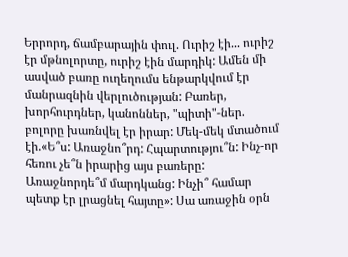Երրորդ, ճամբարային փուլ. Ուրիշ էի... ուրիշ էր մթնոլորտը, ուրիշ էին մարդիկ: Ամեն մի ասված բառը ուղեղումս ենթարկվում էր մանրազնին վերլուծության: Բառեր, խորհուրդներ, կանոններ, "պիտի"-ներ. բոլորը խառնվել էր իրար: Մեկ-մեկ մտածում էի.«Ե՞ս: Առաջնո՞րդ: Հպարտությու՞ն: Ինչ-որ հեռու չե՞ն իրարից այս բառերը: Առաջնորդե՞մ մարդկանց: Ինչի՞ համար պետք էր լրացնել հայտը»: Սա առաջին օրն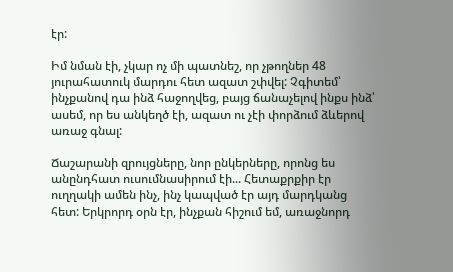էր:

Իմ նման էի, չկար ոչ մի պատնեշ, որ չթողներ 48 յուրահատուկ մարդու հետ ազատ շփվել: Չգիտեմ՝ ինչքանով դա ինձ հաջողվեց, բայց ճանաչելով ինքս ինձ՝ ասեմ, որ ես անկեղծ էի, ազատ ու չէի փորձում ձևերով առաջ գնալ:

Ճաշարանի զրույցները, նոր ընկերները, որոնց ես անընդհատ ուսումնասիրում էի... Հետաքրքիր էր ուղղակի ամեն ինչ, ինչ կապված էր այդ մարդկանց հետ: Երկրորդ օրն էր, ինչքան հիշում եմ, առաջնորդ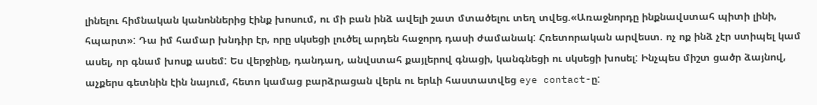լինելու հիմնական կանոններից էինք խոսում, ու մի բան ինձ ավելի շատ մտածելու տեղ տվեց.«Առաջնորդը ինքնավստահ պիտի լինի, հպարտ»: Դա իմ համար խնդիր էր, որը սկսեցի լուծել արդեն հաջորդ դասի ժամանակ: Հռետորական արվեստ. ոչ ոք ինձ չէր ստիպել կամ ասել, որ գնամ խոսք ասեմ: Ես վերջինը, դանդաղ, անվստահ քայլերով գնացի, կանգնեցի ու սկսեցի խոսել: Ինչպես միշտ ցածր ձայնով, աչքերս գետնին էին նայում, հետո կամաց բարձրացան վերև ու երևի հաստատվեց eye contact-ը: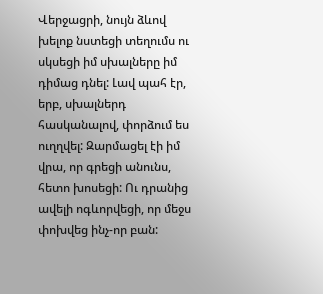Վերջացրի, նույն ձևով խելոք նստեցի տեղումս ու սկսեցի իմ սխալները իմ դիմաց դնել: Լավ պահ էր, երբ, սխալներդ հասկանալով, փորձում ես ուղղվել: Զարմացել էի իմ վրա, որ գրեցի անունս, հետո խոսեցի: Ու դրանից ավելի ոգևորվեցի, որ մեջս փոխվեց ինչ-որ բան: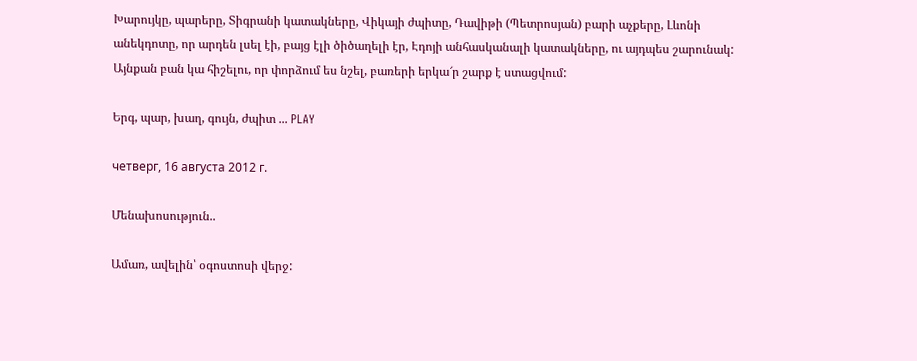Խարույկը, պարերը, Տիգրանի կատակները, Վիկայի ժպիտը, Դավիթի (Պետրոսյան) բարի աչքերը, Լևոնի անեկդոտը, որ արդեն լսել էի, բայց էլի ծիծաղելի էր, Էդոյի անհասկանալի կատակները, ու այդպես շարունակ: Այնքան բան կա հիշելու, որ փորձում ես նշել, բառերի երկա՜ր շարք է ստացվում:

Երգ, պար, խաղ, գույն, ժպիտ ... PLAY

четверг, 16 августа 2012 г.

Մենախոսություն..

Ամառ, ավելին՝ օգոստոսի վերջ: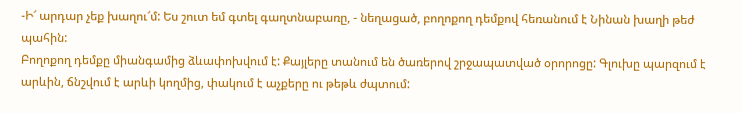-Ի՜ արդար չեք խաղու՜մ: Ես շուտ եմ գտել գաղտնաբառը, - նեղացած, բողոքող դեմքով հեռանում է Նինան խաղի թեժ պահին:
Բողոքող դեմքը միանգամից ձևափոխվում է: Քայլերը տանում են ծառերով շրջապատված օրորոցը: Գլուխը պարզում է արևին, ճնշվում է արևի կողմից, փակում է աչքերը ու թեթև ժպտում: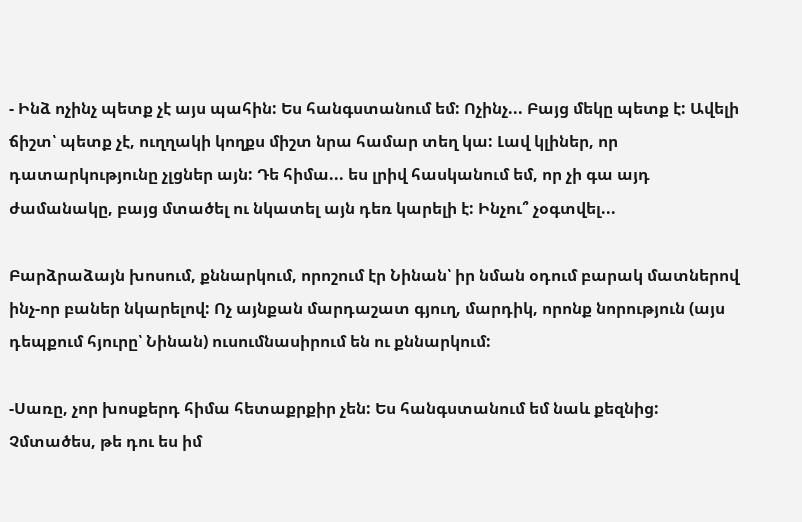- Ինձ ոչինչ պետք չէ այս պահին: Ես հանգստանում եմ: Ոչինչ... Բայց մեկը պետք է: Ավելի ճիշտ՝ պետք չէ, ուղղակի կողքս միշտ նրա համար տեղ կա: Լավ կլիներ, որ դատարկությունը չլցներ այն: Դե հիմա... ես լրիվ հասկանում եմ, որ չի գա այդ ժամանակը, բայց մտածել ու նկատել այն դեռ կարելի է: Ինչու՞ չօգտվել...

Բարձրաձայն խոսում, քննարկում, որոշում էր Նինան՝ իր նման օդում բարակ մատներով ինչ-որ բաներ նկարելով: Ոչ այնքան մարդաշատ գյուղ, մարդիկ, որոնք նորություն (այս դեպքում հյուրը՝ Նինան) ուսումնասիրում են ու քննարկում:

-Սառը, չոր խոսքերդ հիմա հետաքրքիր չեն: Ես հանգստանում եմ նաև քեզնից: Չմտածես, թե դու ես իմ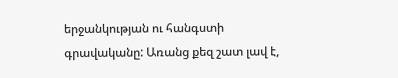երջանկության ու հանգստի գրավականը: Առանց քեզ շատ լավ է,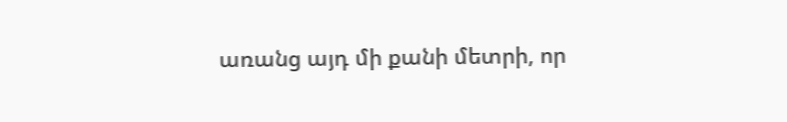առանց այդ մի քանի մետրի, որ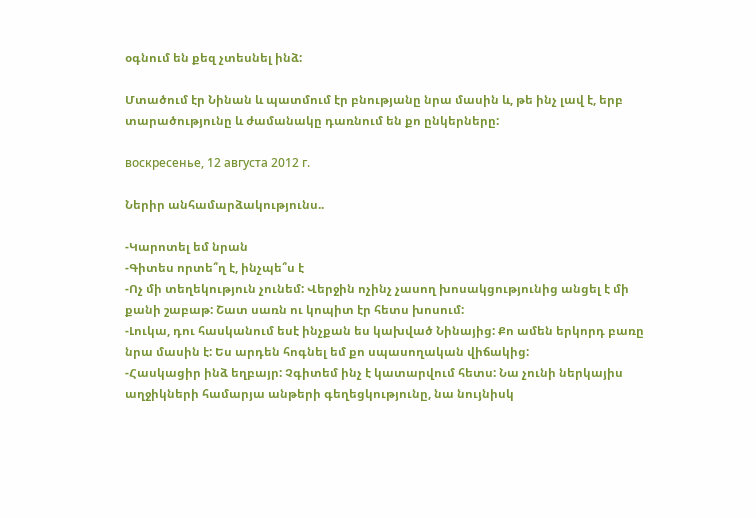օգնում են քեզ չտեսնել ինձ:

Մտածում էր Նինան և պատմում էր բնությանը նրա մասին և, թե ինչ լավ է, երբ տարածությունը և ժամանակը դառնում են քո ընկերները:

воскресенье, 12 августа 2012 г.

Ներիր անհամարձակությունս..

-Կարոտել եմ նրան
-Գիտես որտե՞ղ է, ինչպե՞ս է
-Ոչ մի տեղեկություն չունեմ: Վերջին ոչինչ չասող խոսակցությունից անցել է մի քանի շաբաթ: Շատ սառն ու կոպիտ էր հետս խոսում:
-Լուկա, դու հասկանում եսէ ինչքան ես կախված Նինայից: Քո ամեն երկորդ բառը նրա մասին է: Ես արդեն հոգնել եմ քո սպասողական վիճակից:
-Հասկացիր ինձ եղբայր: Չգիտեմ ինչ է կատարվում հետս: Նա չունի ներկայիս աղջիկների համարյա անթերի գեղեցկությունը, նա նույնիսկ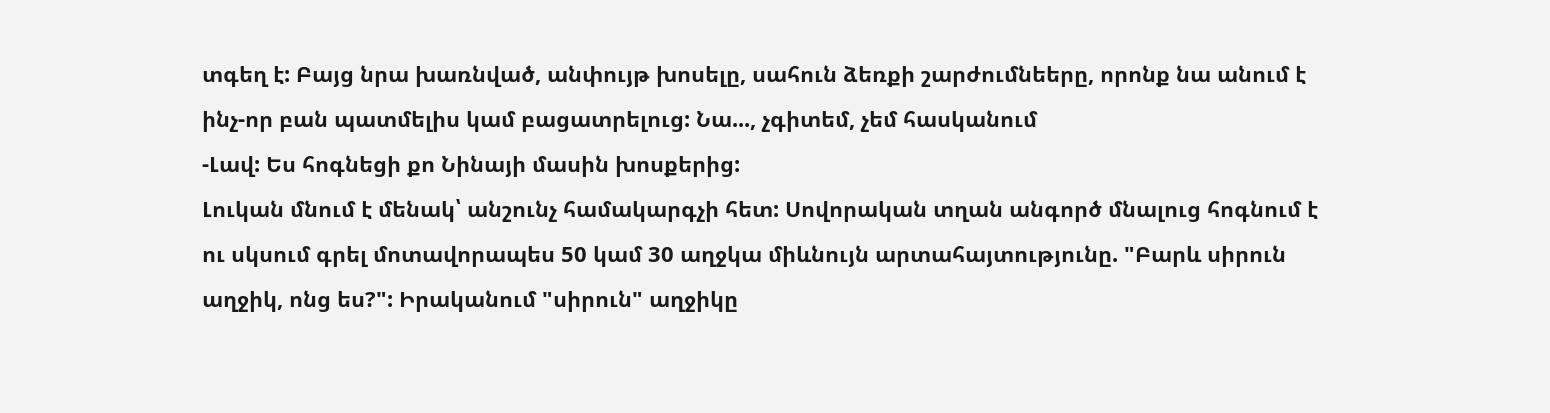տգեղ է: Բայց նրա խառնված, անփույթ խոսելը, սահուն ձեռքի շարժումնեերը, որոնք նա անում է ինչ-որ բան պատմելիս կամ բացատրելուց: Նա..., չգիտեմ, չեմ հասկանում
-Լավ: Ես հոգնեցի քո Նինայի մասին խոսքերից:
Լուկան մնում է մենակ՝ անշունչ համակարգչի հետ: Սովորական տղան անգործ մնալուց հոգնում է ու սկսում գրել մոտավորապես 50 կամ 30 աղջկա միևնույն արտահայտությունը. "Բարև սիրուն աղջիկ, ոնց ես?": Իրականում "սիրուն" աղջիկը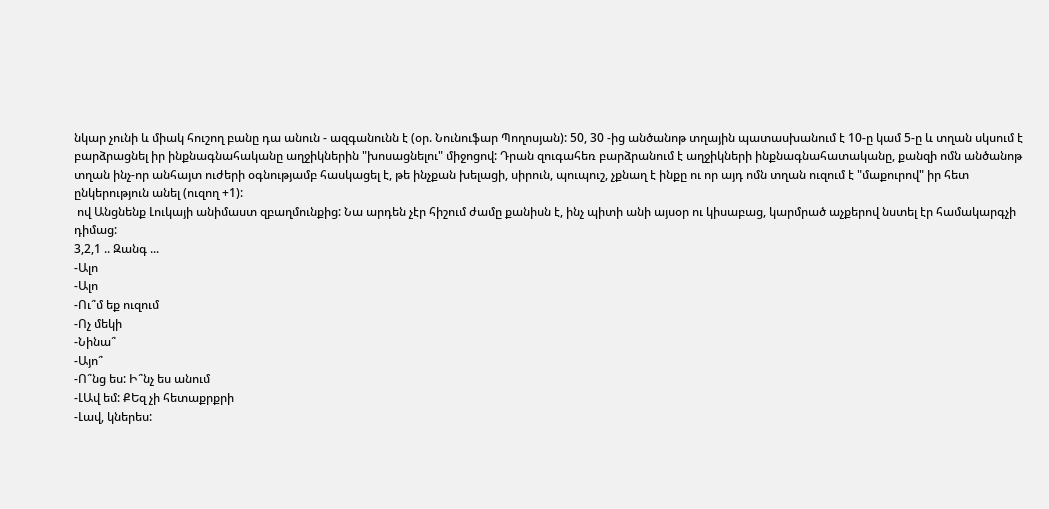նկար չունի և միակ հուշող բանը դա անուն - ազգանունն է (օր. Նունուֆար Պողոսյան): 50, 30 -ից անծանոթ տղային պատասխանում է 10-ը կամ 5-ը և տղան սկսում է բարձրացնել իր ինքնագնահականը աղջիկներին "խոսացնելու" միջոցով: Դրան զուգահեռ բարձրանում է աղջիկների ինքնագնահատականը, քանզի ոմն անծանոթ տղան ինչ-որ անհայտ ուժերի օգնությամբ հասկացել է, թե ինչքան խելացի, սիրուն, պուպուշ, չքնաղ է ինքը ու որ այդ ոմն տղան ուզում է "մաքուրով" իր հետ ընկերություն անել (ուզող +1):
 ով Անցնենք Լուկայի անիմաստ զբաղմունքից: Նա արդեն չէր հիշում ժամը քանիսն է, ինչ պիտի անի այսօր ու կիսաբաց, կարմրած աչքերով նստել էր համակարգչի դիմաց:
3,2,1 .. Զանգ ...
-Ալո
-Ալո
-Ու՞մ եք ուզում
-Ոչ մեկի
-Նինա՞
-Այո՞
-Ո՞նց ես: Ի՞նչ ես անում
-ԼԱվ եմ: ՔԵզ չի հետաքրքրի
-Լավ, կներես: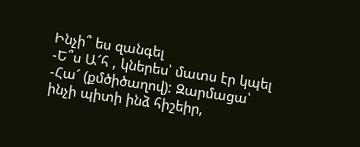Ինչի՞ ես զանգել
-Ե՞ս Ա՜հ , կներես՝ մատս էր կպել
-Հա՜ (քմծիծաղով): Զարմացա՝ ինչի պիտի ինձ հիշեիր,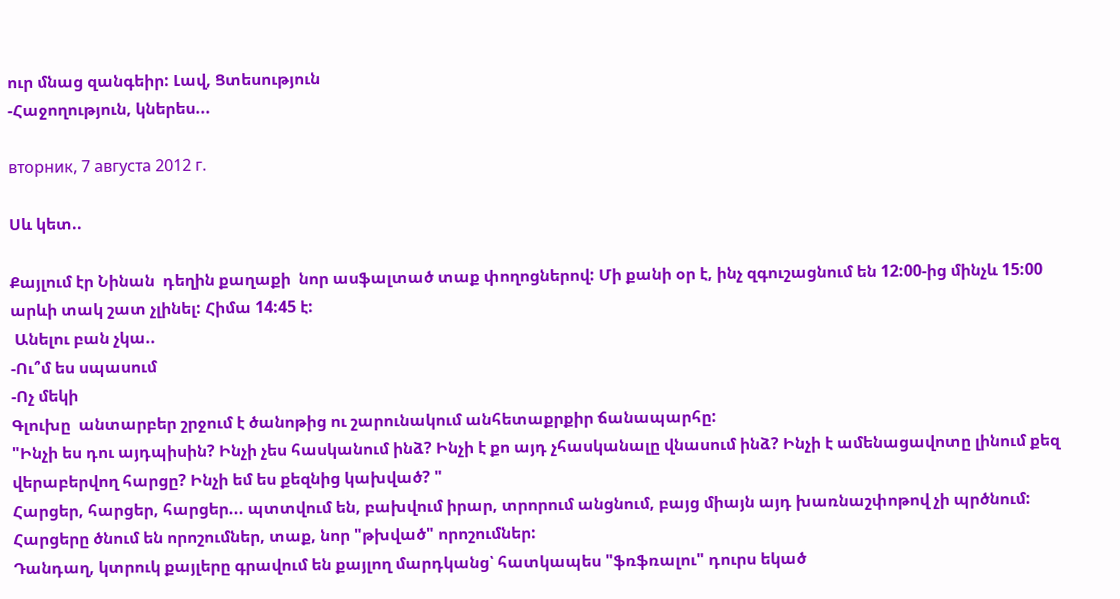ուր մնաց զանգեիր: Լավ, Ցտեսություն
-Հաջողություն, կներես...

вторник, 7 августа 2012 г.

Սև կետ..

Քայլում էր Նինան  դեղին քաղաքի  նոր ասֆալտած տաք փողոցներով: Մի քանի օր է, ինչ զգուշացնում են 12:00-ից մինչև 15:00 արևի տակ շատ չլինել: Հիմա 14:45 է:
 Անելու բան չկա..
-Ու՞մ ես սպասում
-Ոչ մեկի
Գլուխը  անտարբեր շրջում է ծանոթից ու շարունակում անհետաքրքիր ճանապարհը:
"Ինչի ես դու այդպիսին? Ինչի չես հասկանում ինձ? Ինչի է քո այդ չհասկանալը վնասում ինձ? Ինչի է ամենացավոտը լինում քեզ վերաբերվող հարցը? Ինչի եմ ես քեզնից կախված? "
Հարցեր, հարցեր, հարցեր... պտտվում են, բախվում իրար, տրորում անցնում, բայց միայն այդ խառնաշփոթով չի պրծնում: Հարցերը ծնում են որոշումներ, տաք, նոր "թխված" որոշումներ:
Դանդաղ, կտրուկ քայլերը գրավում են քայլող մարդկանց՝ հատկապես "ֆռֆռալու" դուրս եկած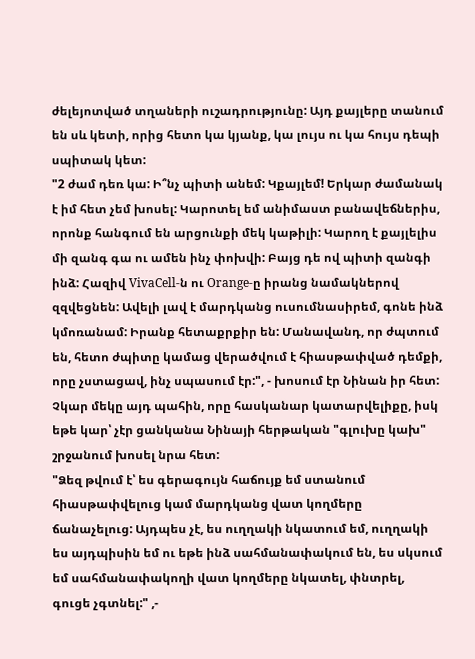ժելեյոտված տղաների ուշադրությունը: Այդ քայլերը տանում են սև կետի, որից հետո կա կյանք, կա լույս ու կա հույս դեպի սպիտակ կետ:
"2 ժամ դեռ կա: Ի՞նչ պիտի անեմ: Կքայլեմ! Երկար ժամանակ է իմ հետ չեմ խոսել: Կարոտել եմ անիմաստ բանավեճներիս, որոնք հանգում են արցունքի մեկ կաթիլի: Կարող է քայլելիս մի զանգ գա ու ամեն ինչ փոխվի: Բայց դե ով պիտի զանգի ինձ: Հազիվ VivaCell-ն ու Orange-ը իրանց նամակներով զզվեցնեն: Ավելի լավ է մարդկանց ուսումնասիրեմ, գոնե ինձ կմոռանամ: Իրանք հետաքրքիր են: Մանավանդ, որ ժպտում են, հետո ժպիտը կամաց վերածվում է հիասթափված դեմքի, որը չստացավ, ինչ սպասում էր:", - խոսում էր Նինան իր հետ: Չկար մեկը այդ պահին, որը հասկանար կատարվելիքը, իսկ  եթե կար՝ չէր ցանկանա Նինայի հերթական "գլուխը կախ" շրջանում խոսել նրա հետ:
"Ձեզ թվում է՝ ես գերագույն հաճույք եմ ստանում հիասթափվելուց կամ մարդկանց վատ կողմերը ճանաչելուց: Այդպես չէ, ես ուղղակի նկատում եմ, ուղղակի ես այդպիսին եմ ու եթե ինձ սահմանափակում են, ես սկսում եմ սահմանափակողի վատ կողմերը նկատել, փնտրել, գուցե չգտնել:" ,-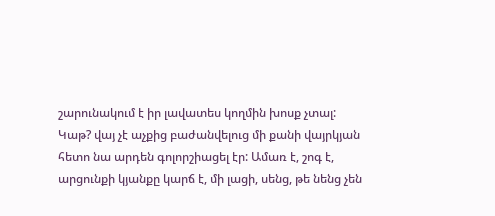շարունակում է իր լավատես կողմին խոսք չտալ:
Կաթ? վայ չէ աչքից բաժանվելուց մի քանի վայրկյան հետո նա արդեն գոլորշիացել էր: Ամառ է, շոգ է, արցունքի կյանքը կարճ է, մի լացի, սենց, թե նենց չեն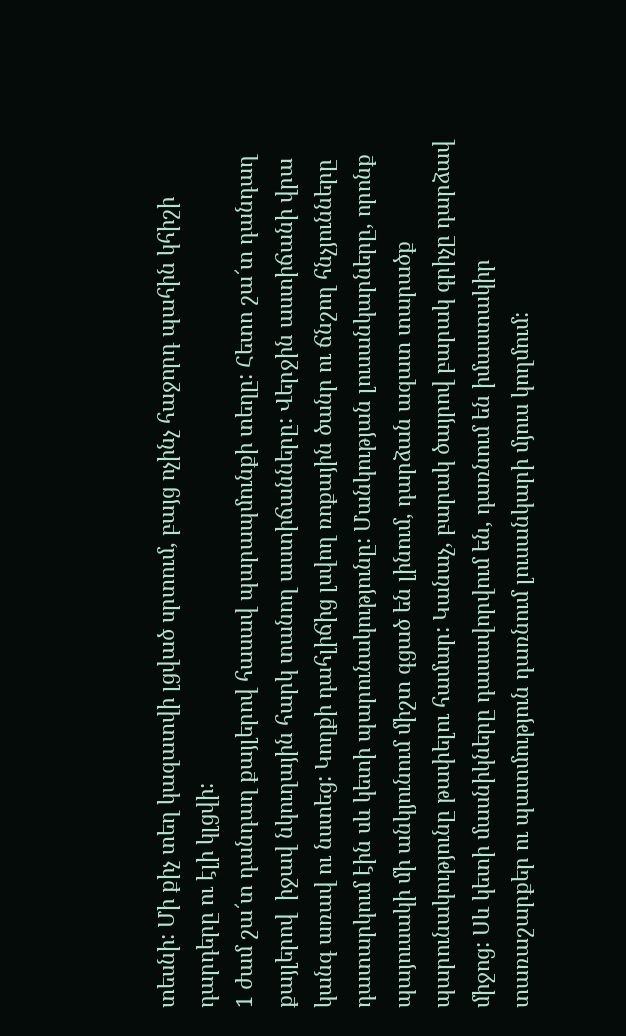տեսնի: Մի քիչ տեղ կազատվի լցված սրտում, բայց ոչինչ հաջորդ պահին կհիշի դարդերը ու էլի կլցվի:
1 ժամ շա՜տ դանդաղ քայլերով հասավ պարապմունքի տեղը: Հետո շա՜տ դանդաղ քայլերով  իջավ նկուղային հարկ տանող աստիճանները: Վերջին աստիճանի վրա կանգ առավ ու նստեց: Կողքի դահլիճից լսվող ռոքային ծանր ու ճնշող հնչյունները դատարկում էին սև կետի պարունակությունը: Մանկության լուսանկարները, որոնք պայուսակի մի անկյունում միշտ գցած են լինում, դարձան ազատ տարածք պարունակությունը թափելու համար: Կանաչ, բարակ ծայրով բարակ գրիչը դարձավ միջոց: Սև կետի մասնիկները դասավորվում են, դառնում են իմաստակիր տառաշարքեր ու պատմություն դառնում լուսանկարի մյուս կողմում: